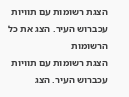הצגת רשומות עם תוויות עכברוש העיר. הצג את כל הרשומות
הצגת רשומות עם תוויות עכברוש העיר. הצג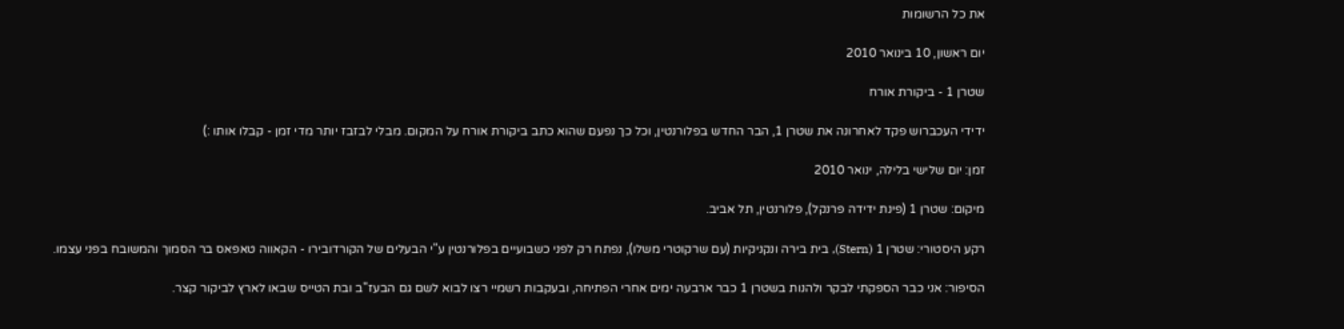את כל הרשומות

יום ראשון, 10 בינואר 2010

שטרן 1 - ביקורת אורח

ידידי העכברוש פקד לאחרונה את שטרן 1, הבר החדש בפלורנטין, וכל כך נפעם שהוא כתב ביקורת אורח על המקום. מבלי לבזבז יותר מדי זמן - קבלו אותו :)

זמן: יום שלישי בלילה, ינואר 2010

מיקום: שטרן 1 (פינת ידידה פרנקל), פלורנטין, תל אביב.

רקע היסטורי: שטרן 1 (Stern), בית בירה ונקניקיות (עם שרקוטרי משלו), נפתח רק לפני כשבועיים בפלורנטין ע"י הבעלים של הקורדובירו - הקאווה טאפאס בר הסמוך והמשובח בפני עצמו.

הסיפור: אני כבר הספקתי לבקר ולהנות בשטרן 1 כבר ארבעה ימים אחרי הפתיחה, ובעקבות רשמיי רצו לבוא לשם גם הבעז"ב ובת הטייס שבאו לארץ לביקור קצר.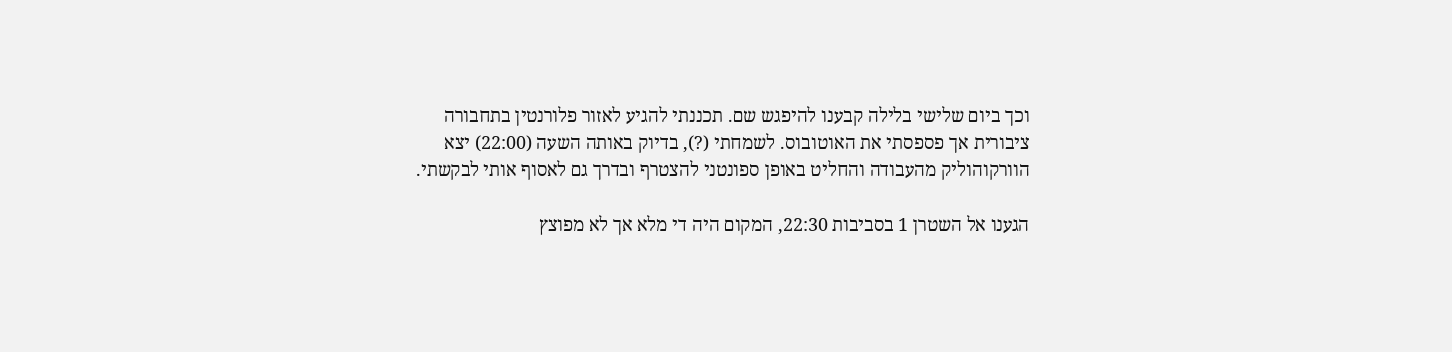וכך ביום שלישי בלילה קבענו להיפגש שם. תכננתי להגיע לאזור פלורנטין בתחבורה ציבורית אך פספסתי את האוטובוס. לשמחתי (?), בדיוק באותה השעה (22:00) יצא הוורקוהוליק מהעבודה והחליט באופן ספונטני להצטרף ובדרך גם לאסוף אותי לבקשתי.

הגענו אל השטרן 1 בסביבות 22:30, המקום היה די מלא אך לא מפוצץ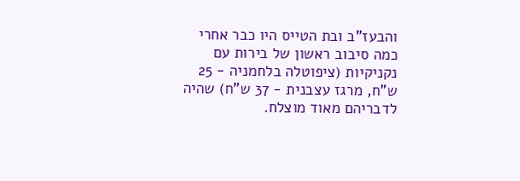והבעז"ב ובת הטייס היו כבר אחרי כמה סיבוב ראשון של בירות עם נקניקיות (ציפוטלה בלחמניה - 25 ש"ח, מרגז עצבנית - 37 ש"ח) שהיה לדבריהם מאוד מוצלח.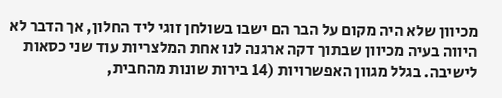מכיוון שלא היה מקום על הבר הם ישבו בשולחן זוגי ליד החלון, אך הדבר לא היווה בעיה מכיוון שבתוך דקה ארגנה לנו אחת המלצריות עוד שני כסאות לישיבה. בגלל מגוון האפשרויות (14 בירות שונות מהחבית,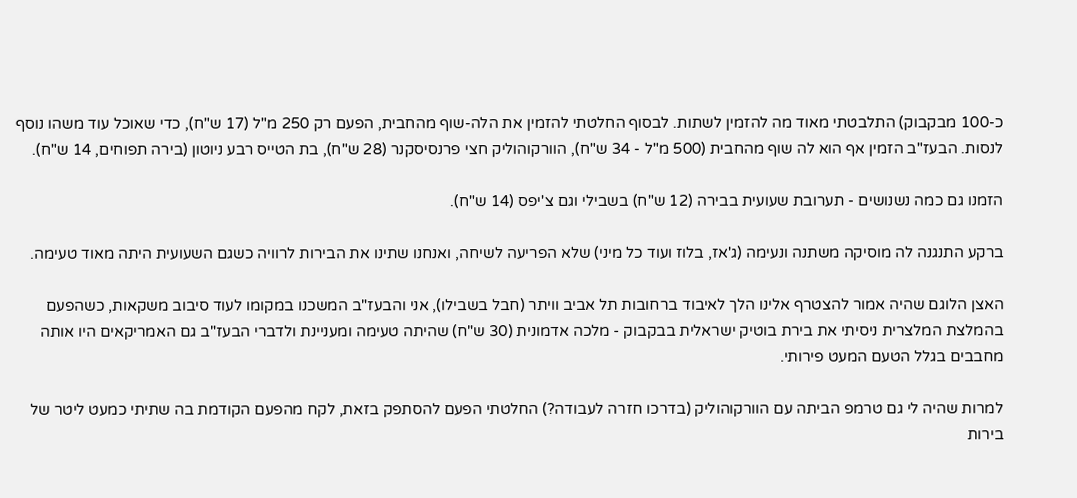כ-100 מבקבוק) התלבטתי מאוד מה להזמין לשתות. לבסוף החלטתי להזמין את הלה-שוף מהחבית, הפעם רק 250 מ"ל (17 ש"ח), כדי שאוכל עוד משהו נוסף לנסות. הבעז"ב הזמין אף הוא לה שוף מהחבית (500 מ"ל - 34 ש"ח), הוורקוהוליק חצי פרנסיסקנר (28 ש"ח), בת הטייס רבע ניוטון (בירה תפוחים, 14 ש"ח).

הזמנו גם כמה נשנושים - תערובת שעועית בבירה (12 ש"ח) בשבילי וגם צ'יפס (14 ש"ח).

ברקע התנגנה לה מוסיקה משתנה ונעימה (ג'אז, בלוז ועוד כל מיני) שלא הפריעה לשיחה, ואנחנו שתינו את הבירות לרוויה כשגם השעועית היתה מאוד טעימה.

האצן הלוגם שהיה אמור להצטרף אלינו הלך לאיבוד ברחובות תל אביב וויתר (חבל בשבילו), אני והבעז"ב המשכנו במקומו לעוד סיבוב משקאות, כשהפעם בהמלצת המלצרית ניסיתי את בירת בוטיק ישראלית בבקבוק - מלכה אדמונית (30 ש"ח) שהיתה טעימה ומעניינת ולדברי הבעז"ב גם האמריקאים היו אותה מחבבים בגלל הטעם המעט פירותי.

למרות שהיה לי גם טרמפ הביתה עם הוורקוהוליק (בדרכו חזרה לעבודה?) החלטתי הפעם להסתפק בזאת, לקח מהפעם הקודמת בה שתיתי כמעט ליטר של בירות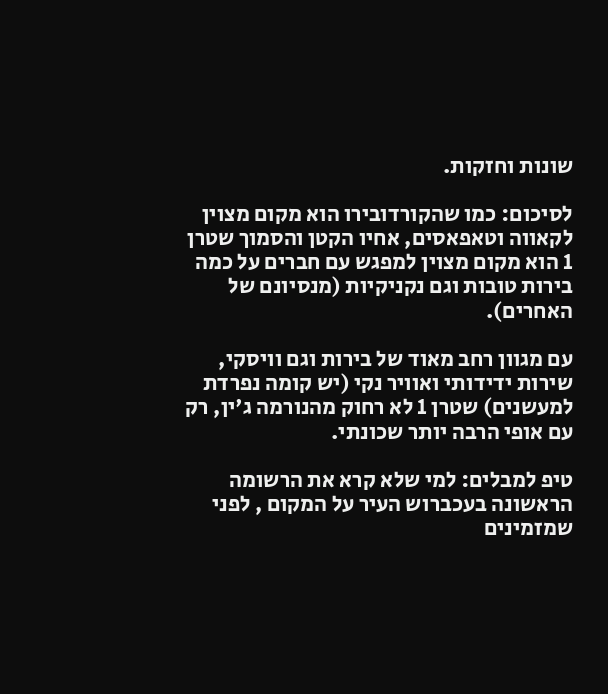שונות וחזקות.

לסיכום: כמו שהקורדובירו הוא מקום מצוין לקאווה וטאפאסים, אחיו הקטן והסמוך שטרן 1 הוא מקום מצוין למפגש עם חברים על כמה בירות טובות וגם נקניקיות (מנסיונם של האחרים).

עם מגוון רחב מאוד של בירות וגם וויסקי, שירות ידידותי ואוויר נקי (יש קומה נפרדת למעשנים) שטרן 1 לא רחוק מהנורמה ג'ין, רק עם אופי הרבה יותר שכונתי.

טיפ למבלים: למי שלא קרא את הרשומה הראשונה בעכברוש העיר על המקום , לפני שמזמינים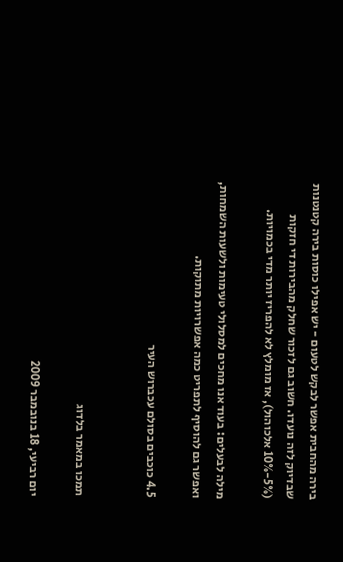בירה מהחבית אפשר לבקש לטעום - יש אפילו כוסות בירה קטנטנות שבדיוק לזה נועדו. חשוב גם לזכור שחלק מהבירות די חזקות (5%-10% אלכוהול), אז מומלץ לא להפריז יותר מדי בכמויות.

מילה לבעלים: בעוד אנו מחכים למסלולי טעימות ולשעות השמחות, ואפשר גם להוסיף לתפריט כמה אפשרויות מתוקות.

4.5 כוכבים בסולם עכברוש העיר


תמכו במאמר בלדוג

יום רביעי, 18 בנובמבר 2009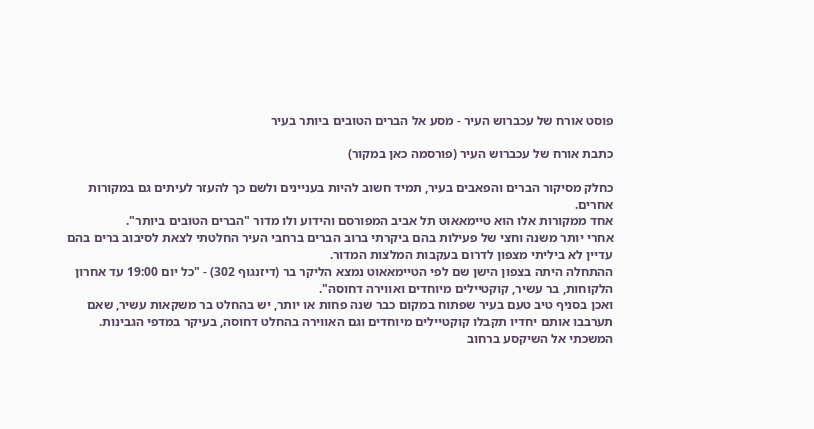פוסט אורח של עכברוש העיר - מסע אל הברים הטובים ביותר בעיר

כתבת אורח של עכברוש העיר (פורסמה כאן במקור)

כחלק מסיקור הברים והפאבים בעיר, תמיד חשוב להיות בעניינים ולשם כך להעזר לעיתים גם במקורות אחרים.
אחד ממקורות אלו הוא טיימאאוט תל אביב המפורסם והידוע ולו מדור "הברים הטובים ביותר".
אחרי יותר משנה וחצי של פעילות בהם ביקרתי ברוב הברים ברחבי העיר החלטתי לצאת לסיבוב ברים בהם עדיין לא ביליתי מצפון לדרום בעקבות המלצות המדור.
ההתחלה היתה בצפון הישן שם לפי הטיימאאוט נמצא הליקר בר (דיזנגוף 302) - "כל יום 19:00 עד אחרון הלקוחות, בר עשיר, קוקטיילים מיוחדים ואווירה דחוסה".
ואכן בסניף טיב טעם בעיר שפתוח במקום כבר שנה פחות או יותר, יש בהחלט בר משקאות עשיר, שאם תערבבו אותם יחדיו תקבלו קוקטיילים מיוחדים וגם האווירה בהחלט דחוסה, בעיקר במדפי הגבינות.
המשכתי אל השיקסע ברחוב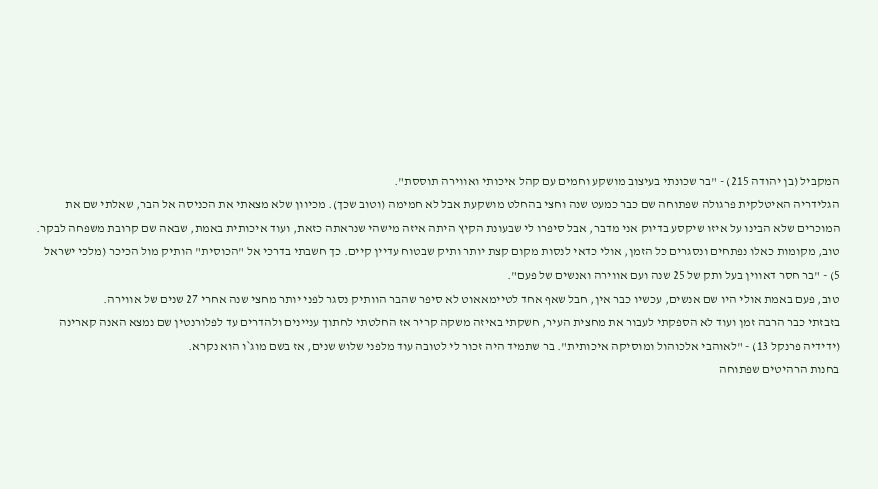המקביל (בן יהודה 215) - "בר שכונתי בעיצוב מושקע וחמים עם קהל איכותי ואווירה תוססת".
הגלידריה האיטלקית פרגולה שפתוחה שם כבר כמעט שנה וחצי בהחלט מושקעת אבל לא חמימה (וטוב שכך). מכיוון שלא מצאתי את הכניסה אל הבר, שאלתי שם את המוכרים שלא הבינו על איזו שיקסע בדיוק אני מדבר, אבל סיפרו לי שבעונת הקיץ היתה איזה מישהי שנראתה כזאת, ועוד איכותית באמת, שבאה שם קרובת משפחה לבקר.
טוב, מקומות כאלו נפתחים ונסגרים כל הזמן, אולי כדאי לנסות מקום קצת יותר ותיק שבטוח עדיין קיים. כך חשבתי בדרכי אל "הכוסית" הותיק מול הכיכר (מלכי ישראל 5) - "בר חסר דאווין בעל ותק של 25 שנה ועם אווירה ואנשים של פעם".
טוב, פעם באמת אולי היו שם אנשים, עכשיו כבר אין, חבל שאף אחד לטיימאאוט לא סיפר שהבר הוותיק נסגר לפני יותר מחצי שנה אחרי 27 שנים של אווירה.
בזבזתי כבר הרבה זמן ועוד לא הספקתי לעבור את מחצית העיר, חשקתי באיזה משקה קריר אז החלטתי לחתוך עניינים ולהדרים עד לפלורנטין שם נמצא האנה קארינה (ידידיה פרנקל 13) - "לאוהבי אלכוהול ומוסיקה איכותית". בר שתמיד היה זכור לי לטובה עוד מלפני שלוש שנים, אז בשם מוג`ו הוא נקרא.
בחנות הרהיטים שפתוחה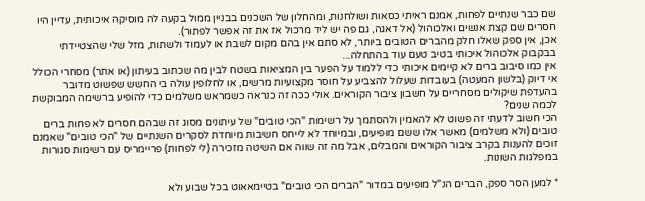שם כבר שנתיים לפחות, אמנם ראיתי כסאות ושולחנות, ומהחלון של השכנים בבניין ממול בקעה לה מוסיקה איכותית, עדיין היו חסרים שם קצת אנשים ואלכוהול (אל דאגה, גם פה יש ליד מרכול אז את זה אפשר לפתור).
אכן, אין ספק שאלו חלק מהברים הטובים ביותר, לא סתם אין בהם מקום לשבת או לעמוד ולשתות, מזל שלי שהצטיידתי בבקבוק אלכוהול איכותי בטיב טעם עוד בהתחלה...
אין כמו סיבוב ברים לא קיימים איכותי כדי ללמוד על הפער בין המציאות בשטח לבין מה שכתוב בעיתון (או אתר) מסחרי הכולל אי דיוק (בלשון המעטה) בעובדות שעלול להצביע על חוסר מקצועיות מרשים, או לחלופין עולה בי החשש שפשוט מדובר בהעדפת שיקולים מסחריים על חשבון ציבור הקוראים. אולי ככה זה כנראה כשמראש משלמים כדי להופיע ברשימה המבוקשת לכמה שנים?
הכי חשוב לדעתי זה פשוט לא להאמין ולהסתמך על רשימות "הכי טובים" של עיתונים מסוג זה שבהם חסרים לא פחות ברים טובים (ולא משלמים) מאשר אלו ששם מופיעים, ובמיוחד לא לייחס חשיבות מיוחדת לסקרים השנתיים של "הכי טובים" שאמנם זוכים להענות בקרב ציבור הקוראים והמבלים, אבל מה זה שווה אם השיטה מזכירה (לי לפחות) פריימריס עם רשימות סגורות במפלגות השונות.

* למען הסר ספק, הברים הנ"ל מופיעים במדור "הברים הכי טובים" בטיימאאוט בכל שבוע ולא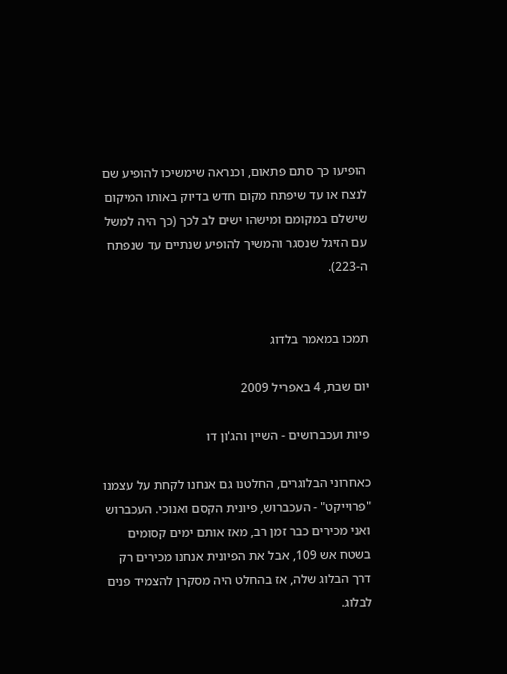הופיעו כך סתם פתאום, וכנראה שימשיכו להופיע שם לנצח או עד שיפתח מקום חדש בדיוק באותו המיקום שישלם במקומם ומישהו ישים לב לכך (כך היה למשל עם הזיגל שנסגר והמשיך להופיע שנתיים עד שנפתח ה-223).


תמכו במאמר בלדוג

יום שבת, 4 באפריל 2009

פיות ועכברושים - השיין והג'ון דו

כאחרוני הבלוגרים, החלטנו גם אנחנו לקחת על עצמנו "פרוייקט" - העכברוש, פיונית הקסם ואנוכי. העכברוש ואני מכירים כבר זמן רב, מאז אותם ימים קסומים בשטח אש 109, אבל את הפיונית אנחנו מכירים רק דרך הבלוג שלה, אז בהחלט היה מסקרן להצמיד פנים לבלוג.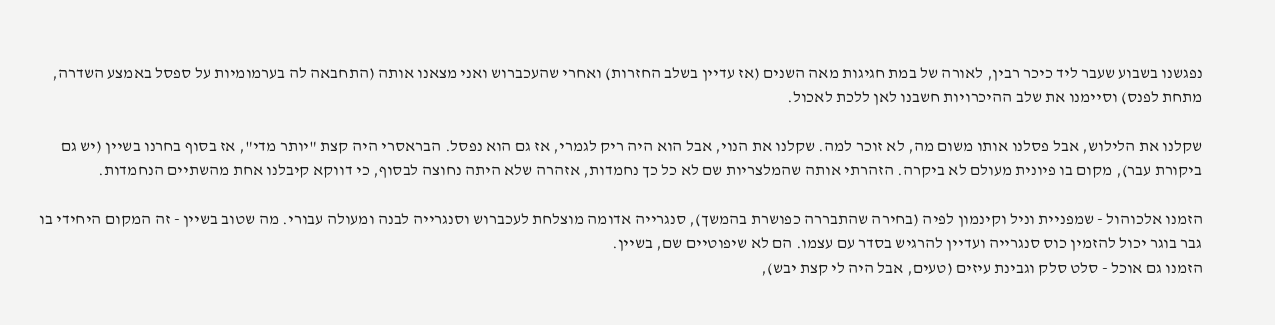נפגשנו בשבוע שעבר ליד כיכר רבין, לאורה של במת חגיגות מאה השנים (אז עדיין בשלב החזרות) ואחרי שהעכברוש ואני מצאנו אותה (התחבאה לה בערמומיות על ספסל באמצע השדרה, מתחת לפנס) וסיימנו את שלב ההיכרויות חשבנו לאן ללכת לאכול.

שקלנו את הלילוש, אבל פסלנו אותו משום מה, לא זוכר למה. שקלנו את הנוי, אבל הוא היה ריק לגמרי, אז גם הוא נפסל. הבראסרי היה קצת "יותר מדי", אז בסוף בחרנו בשיין (יש גם ביקורת עבר), מקום בו פיונית מעולם לא ביקרה. הזהרתי אותה שהמלצריות שם לא כל כך נחמדות, אזהרה שלא היתה נחוצה לבסוף, כי דווקא קיבלנו אחת מהשתיים הנחמדות.

הזמנו אלכוהול - שמפניית וניל וקינמון לפיה (בחירה שהתבררה כפושרת בהמשך), סנגרייה אדומה מוצלחת לעכברוש וסנגרייה לבנה ומעולה עבורי. מה שטוב בשיין - זה המקום היחידי בו גבר בוגר יכול להזמין כוס סנגרייה ועדיין להרגיש בסדר עם עצמו. הם לא שיפוטיים שם, בשיין.
הזמנו גם אוכל - סלט סלק וגבינת עיזים (טעים, אבל היה לי קצת יבש),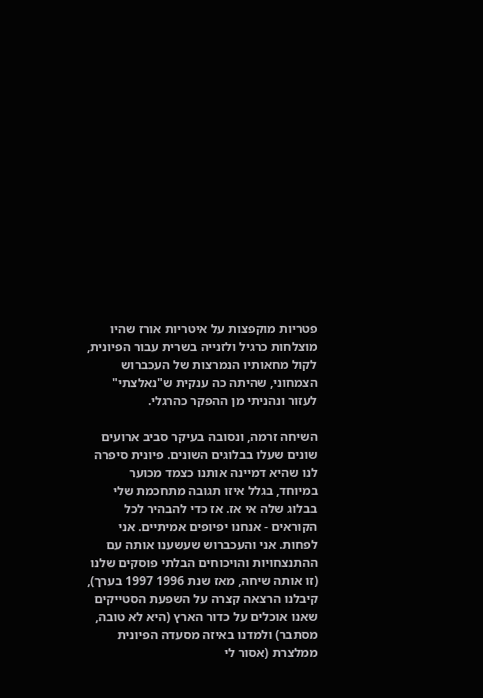פטריות מוקפצות על איטריות אורז שהיו מוצלחות כרגיל ולזנייה בשרית עבור הפיונית, לקול מחאותיו הנמרצות של העכברוש הצמחוני, שהיתה כה ענקית ש"נאלצתי" לעזור ונהניתי מן ההפקר כהרגלי.

השיחה זרמה, ונסובה בעיקר סביב ארועים שונים שעלו בבלוגים השונים. פיונית סיפרה לנו שהיא דמיינה אותנו כצמד מכוער במיוחד, בגלל איזו תגובה מתחכמת שלי בבלוג שלה אי אז. אז כדי להבהיר לכל הקוראים - אנחנו יפיופים אמיתיים. אני לפחות. אני והעכברוש שעשענו אותה עם ההתנצחויות והויכוחים הבלתי פוסקים שלנו (זו אותה שיחה, מאז שנת 1996 1997 בערך), קיבלנו הרצאה קצרה על השפעת הסטייקים שאנו אוכלים על כדור הארץ (היא לא טובה, מסתבר) ולמדנו באיזה מסעדה הפיונית ממלצרת (אסור לי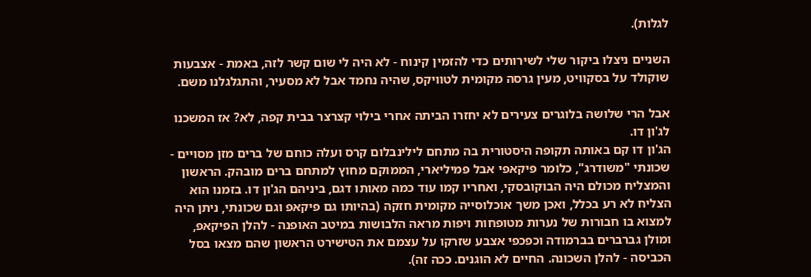לגלות).

השניים ניצלו ביקור שלי לשירותים כדי להזמין קינוח - לא היה לי שום קשר לזה, באמת - אצבעות שוקולד על בסקוויט, מעין גרסה מקומית לטוויקס, שהיה נחמד אבל לא מסעיר, והתגלגלנו משם.

אבל הרי שלושה בלוגרים צעירים לא יחזרו הביתה אחרי בילוי קצרצר בבית קפה, לא? אז המשכנו לג'ון דו.
הג'ון דו קם באותה תקופה היסטורית בה מתחם לילינבלום קרס ועלה כוחם של ברים מזן מסויים - שכונתי "משודרג", כלומר פיקאפי אבל פמיליארי, הממוקם מחוץ למתחם ברים מובהק. הראשון והמצליח מכולם היה הבוקובסקי, ואחריו קמו עוד כמה מאותו דגם, ביניהם הג'ון דו. בזמנו הוא הצליח לא רע בכלל, ואכן משך אוכלוסייה מקומית חזקה (בהיותו גם פיקאפ וגם שכונתי, ניתן היה למצוא בו חבורות של נערות מטופחות ויפות מראה הלבושות במיטב האופנה - להלן הפיקאפ, ומולן גברברים בברמודה וכפכפי אצבע שזרקו על עצמם את הטישירט הראשון שהם מצאו בסל הכביסה - להלן השכונה. החיים לא הוגנים. ככה זה).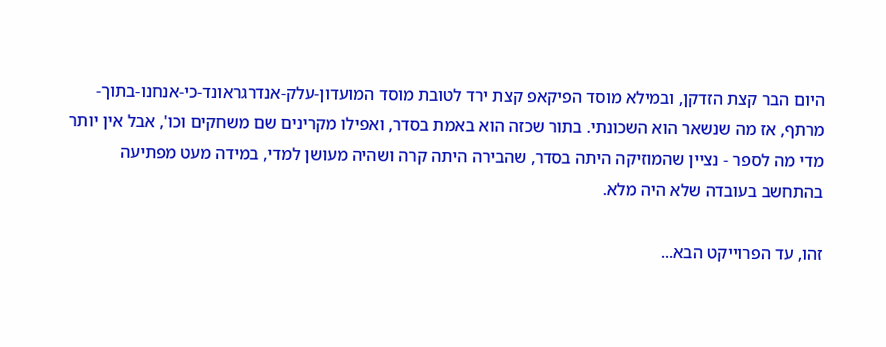היום הבר קצת הזדקן, ובמילא מוסד הפיקאפ קצת ירד לטובת מוסד המועדון-עלק-אנדרגראונד-כי-אנחנו-בתוך-מרתף, אז מה שנשאר הוא השכונתי. בתור שכזה הוא באמת בסדר, ואפילו מקרינים שם משחקים וכו', אבל אין יותר מדי מה לספר - נציין שהמוזיקה היתה בסדר, שהבירה היתה קרה ושהיה מעושן למדי, במידה מעט מפתיעה בהתחשב בעובדה שלא היה מלא.

זהו, עד הפרוייקט הבא...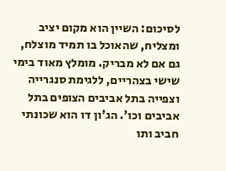לסיכום: השיין הוא מקום יציב ומצליח, שהאוכל בו תמיד מוצלח, גם אם לא מבריק. מומלץ מאוד בימי שישי בצהריים, ללגימת סנגרייה וצפייה בתל אביבים הצופים בתל אביבים וכו'. הג'ון דו הוא שכונתי חביב ותו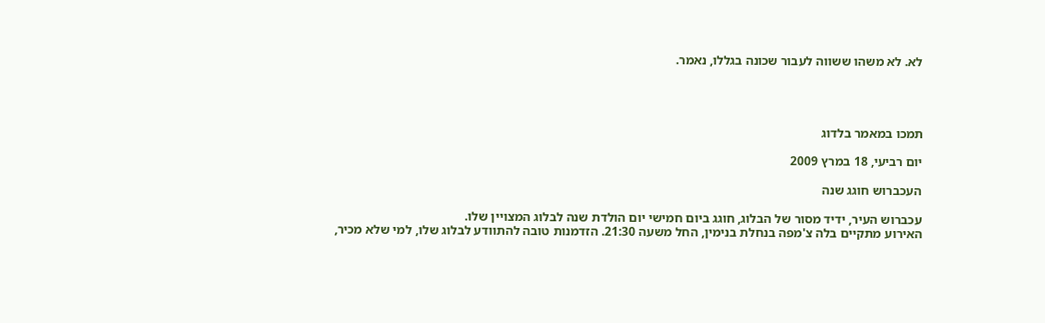לא. לא משהו ששווה לעבור שכונה בגללו, נאמר.




תמכו במאמר בלדוג

יום רביעי, 18 במרץ 2009

העכברוש חוגג שנה

עכברוש העיר, ידיד מסור של הבלוג, חוגג ביום חמישי יום הולדת שנה לבלוג המצויין שלו.
האירוע מתקיים בלה צ'מפה בנחלת בנימין, החל משעה 21:30. הזדמנות טובה להתוודע לבלוג שלו, למי שלא מכיר,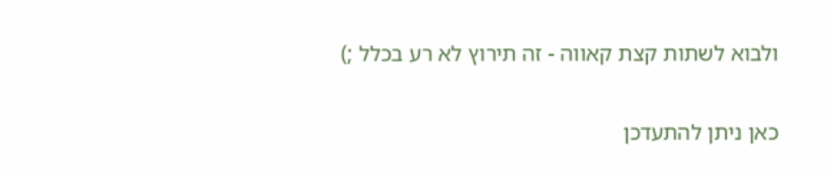ולבוא לשתות קצת קאווה - זה תירוץ לא רע בכלל ;)

כאן ניתן להתעדכן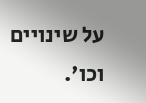על שינויים וכו'.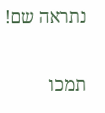נתראה שם!

תמכו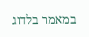במאמר בלדוג